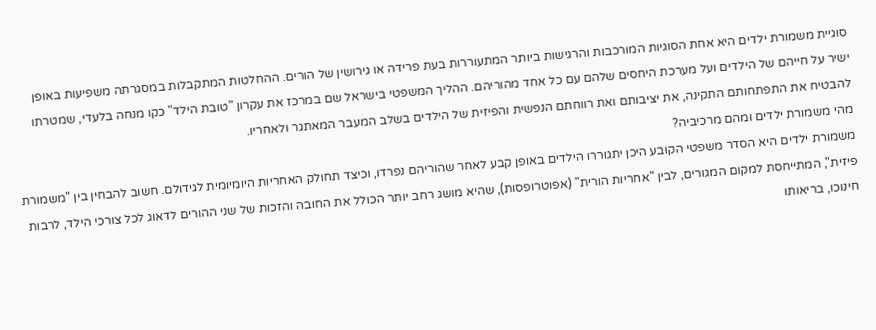סוגיית משמורת ילדים היא אחת הסוגיות המורכבות והרגישות ביותר המתעוררות בעת פרידה או גירושין של הורים. ההחלטות המתקבלות במסגרתה משפיעות באופן ישיר על חייהם של הילדים ועל מערכת היחסים שלהם עם כל אחד מהוריהם. ההליך המשפטי בישראל שם במרכז את עקרון "טובת הילד" כקו מנחה בלעדי, שמטרתו להבטיח את התפתחותם התקינה, את יציבותם ואת רווחתם הנפשית והפיזית של הילדים בשלב המעבר המאתגר ולאחריו.
מהי משמורת ילדים ומהם מרכיביה?
משמורת ילדים היא הסדר משפטי הקובע היכן יתגוררו הילדים באופן קבע לאחר שהוריהם נפרדו, וכיצד תחולק האחריות היומיומית לגידולם. חשוב להבחין בין "משמורת פיזית", המתייחסת למקום המגורים, לבין "אחריות הורית" (אפוטרופסות), שהיא מושג רחב יותר הכולל את החובה והזכות של שני ההורים לדאוג לכל צורכי הילד, לרבות חינוכו, בריאותו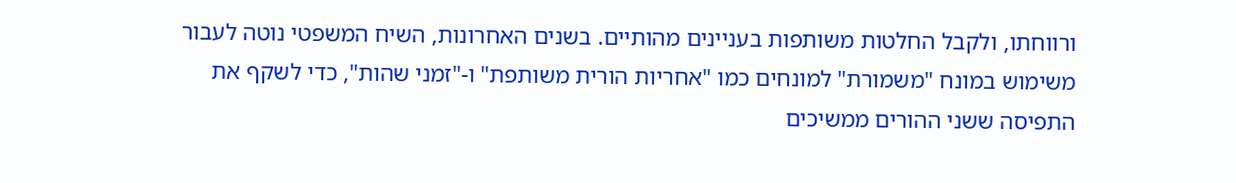ורווחתו, ולקבל החלטות משותפות בעניינים מהותיים. בשנים האחרונות, השיח המשפטי נוטה לעבור משימוש במונח "משמורת" למונחים כמו "אחריות הורית משותפת" ו-"זמני שהות", כדי לשקף את התפיסה ששני ההורים ממשיכים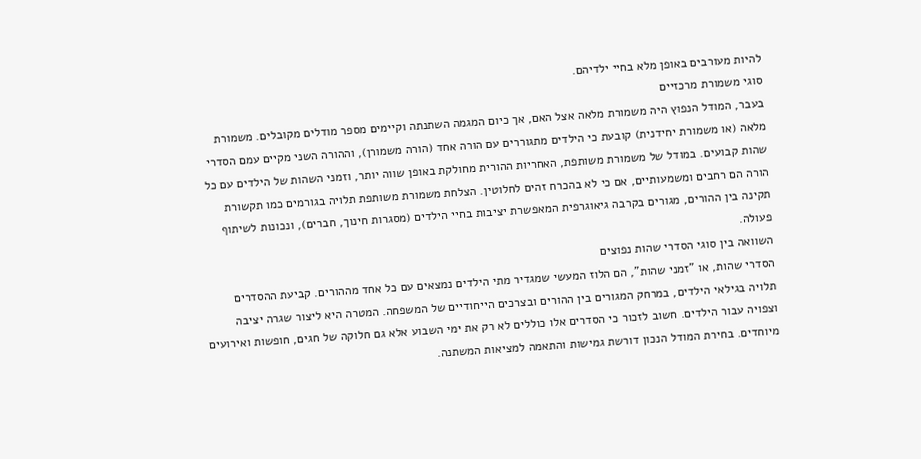להיות מעורבים באופן מלא בחיי ילדיהם.
סוגי משמורת מרכזיים
בעבר, המודל הנפוץ היה משמורת מלאה אצל האם, אך כיום המגמה השתנתה וקיימים מספר מודלים מקובלים. משמורת מלאה (או משמורת יחידנית) קובעת כי הילדים מתגוררים עם הורה אחד (הורה משמורן), וההורה השני מקיים עמם הסדרי שהות קבועים. במודל של משמורת משותפת, האחריות ההורית מחולקת באופן שווה יותר, וזמני השהות של הילדים עם כל הורה הם רחבים ומשמעותיים, אם כי לא בהכרח זהים לחלוטין. הצלחת משמורת משותפת תלויה בגורמים כמו תקשורת תקינה בין ההורים, מגורים בקרבה גיאוגרפית המאפשרת יציבות בחיי הילדים (מסגרות חינוך, חברים), ונכונות לשיתוף פעולה.
השוואה בין סוגי הסדרי שהות נפוצים
הסדרי שהות, או "זמני שהות", הם הלוז המעשי שמגדיר מתי הילדים נמצאים עם כל אחד מההורים. קביעת ההסדרים תלויה בגילאי הילדים, במרחק המגורים בין ההורים ובצרכים הייחודיים של המשפחה. המטרה היא ליצור שגרה יציבה וצפויה עבור הילדים. חשוב לזכור כי הסדרים אלו כוללים לא רק את ימי השבוע אלא גם חלוקה של חגים, חופשות ואירועים מיוחדים. בחירת המודל הנכון דורשת גמישות והתאמה למציאות המשתנה.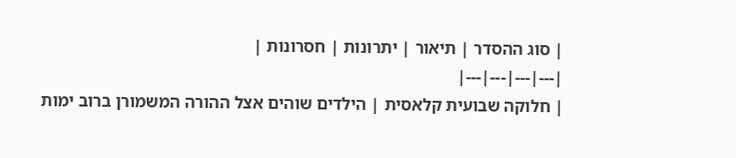| סוג ההסדר | תיאור | יתרונות | חסרונות |
|---|---|---|---|
| חלוקה שבועית קלאסית | הילדים שוהים אצל ההורה המשמורן ברוב ימות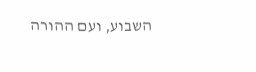השבוע, ועם ההורה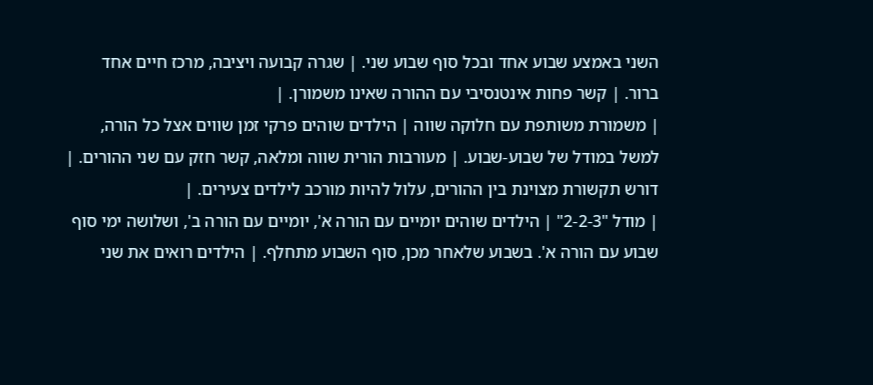השני באמצע שבוע אחד ובכל סוף שבוע שני. | שגרה קבועה ויציבה, מרכז חיים אחד ברור. | קשר פחות אינטנסיבי עם ההורה שאינו משמורן. |
| משמורת משותפת עם חלוקה שווה | הילדים שוהים פרקי זמן שווים אצל כל הורה, למשל במודל של שבוע-שבוע. | מעורבות הורית שווה ומלאה, קשר חזק עם שני ההורים. | דורש תקשורת מצוינת בין ההורים, עלול להיות מורכב לילדים צעירים. |
| מודל "2-2-3" | הילדים שוהים יומיים עם הורה א', יומיים עם הורה ב', ושלושה ימי סוף שבוע עם הורה א'. בשבוע שלאחר מכן, סוף השבוע מתחלף. | הילדים רואים את שני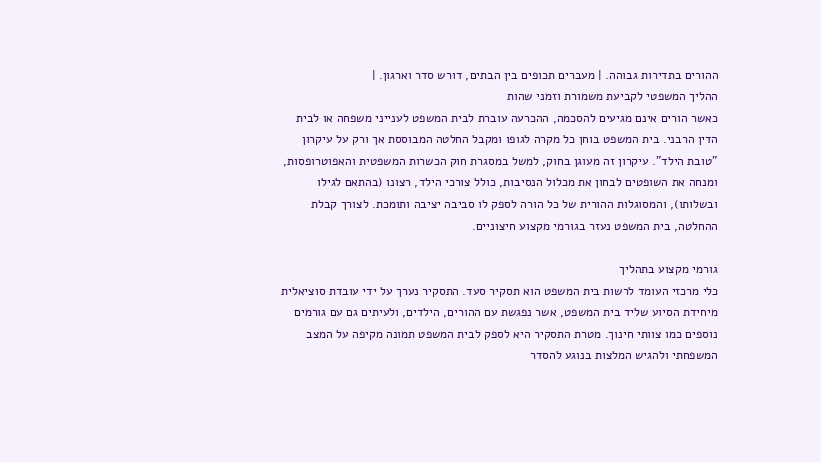ההורים בתדירות גבוהה. | מעברים תכופים בין הבתים, דורש סדר וארגון. |
ההליך המשפטי לקביעת משמורת וזמני שהות
כאשר הורים אינם מגיעים להסכמה, ההכרעה עוברת לבית המשפט לענייני משפחה או לבית הדין הרבני. בית המשפט בוחן כל מקרה לגופו ומקבל החלטה המבוססת אך ורק על עיקרון "טובת הילד". עיקרון זה מעוגן בחוק, למשל במסגרת חוק הכשרות המשפטית והאפוטרופסות, ומנחה את השופטים לבחון את מכלול הנסיבות, כולל צורכי הילד, רצונו (בהתאם לגילו ובשלותו), והמסוגלות ההורית של כל הורה לספק לו סביבה יציבה ותומכת. לצורך קבלת ההחלטה, בית המשפט נעזר בגורמי מקצוע חיצוניים.

גורמי מקצוע בתהליך
כלי מרכזי העומד לרשות בית המשפט הוא תסקיר סעד. התסקיר נערך על ידי עובדת סוציאלית מיחידת הסיוע שליד בית המשפט, אשר נפגשת עם ההורים, הילדים, ולעיתים גם עם גורמים נוספים כמו צוותי חינוך. מטרת התסקיר היא לספק לבית המשפט תמונה מקיפה על המצב המשפחתי ולהגיש המלצות בנוגע להסדר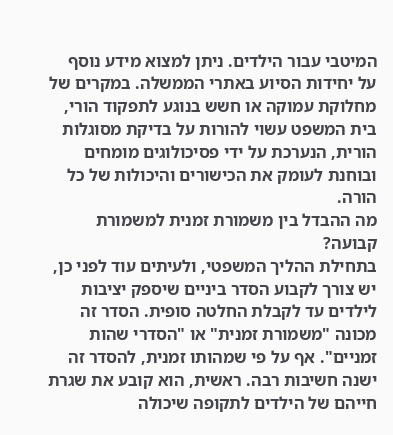המיטבי עבור הילדים. ניתן למצוא מידע נוסף על יחידות הסיוע באתרי הממשלה. במקרים של מחלוקת עמוקה או חשש בנוגע לתפקוד הורי, בית המשפט עשוי להורות על בדיקת מסוגלות הורית, הנערכת על ידי פסיכולוגים מומחים ובוחנת לעומק את הכישורים והיכולות של כל הורה.
מה ההבדל בין משמורת זמנית למשמורת קבועה?
בתחילת ההליך המשפטי, ולעיתים עוד לפני כן, יש צורך לקבוע הסדר ביניים שיספק יציבות לילדים עד לקבלת החלטה סופית. הסדר זה מכונה "משמורת זמנית" או "הסדרי שהות זמניים". אף על פי שמהותו זמנית, להסדר זה ישנה חשיבות רבה. ראשית, הוא קובע את שגרת חייהם של הילדים לתקופה שיכולה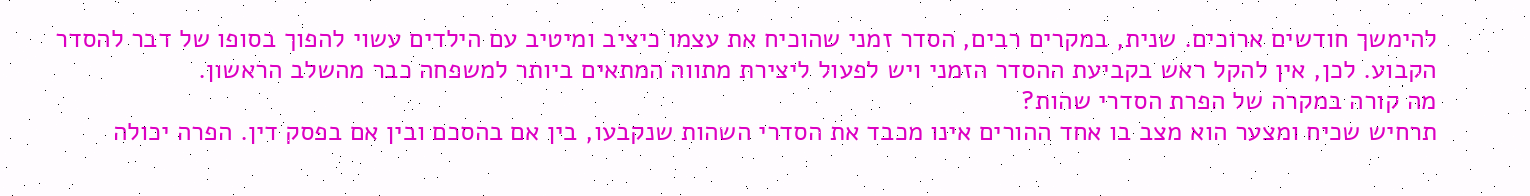להימשך חודשים ארוכים. שנית, במקרים רבים, הסדר זמני שהוכיח את עצמו כיציב ומיטיב עם הילדים עשוי להפוך בסופו של דבר להסדר הקבוע. לכן, אין להקל ראש בקביעת ההסדר הזמני ויש לפעול ליצירת מתווה המתאים ביותר למשפחה כבר מהשלב הראשון.
מה קורה במקרה של הפרת הסדרי שהות?
תרחיש שכיח ומצער הוא מצב בו אחד ההורים אינו מכבד את הסדרי השהות שנקבעו, בין אם בהסכם ובין אם בפסק דין. הפרה יכולה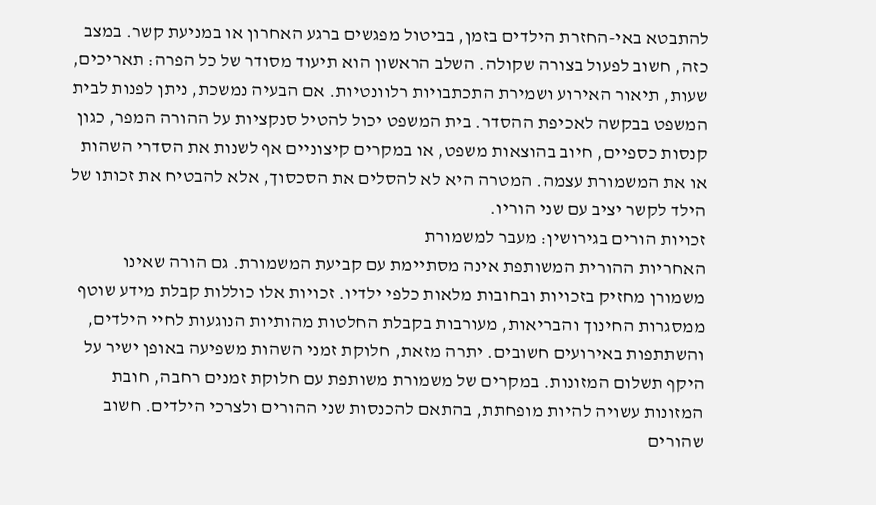להתבטא באי-החזרת הילדים בזמן, בביטול מפגשים ברגע האחרון או במניעת קשר. במצב כזה, חשוב לפעול בצורה שקולה. השלב הראשון הוא תיעוד מסודר של כל הפרה: תאריכים, שעות, תיאור האירוע ושמירת התכתבויות רלוונטיות. אם הבעיה נמשכת, ניתן לפנות לבית המשפט בבקשה לאכיפת ההסדר. בית המשפט יכול להטיל סנקציות על ההורה המפר, כגון קנסות כספיים, חיוב בהוצאות משפט, או במקרים קיצוניים אף לשנות את הסדרי השהות או את המשמורת עצמה. המטרה היא לא להסלים את הסכסוך, אלא להבטיח את זכותו של הילד לקשר יציב עם שני הוריו.
זכויות הורים בגירושין: מעבר למשמורת
האחריות ההורית המשותפת אינה מסתיימת עם קביעת המשמורת. גם הורה שאינו משמורן מחזיק בזכויות ובחובות מלאות כלפי ילדיו. זכויות אלו כוללות קבלת מידע שוטף ממסגרות החינוך והבריאות, מעורבות בקבלת החלטות מהותיות הנוגעות לחיי הילדים, והשתתפות באירועים חשובים. יתרה מזאת, חלוקת זמני השהות משפיעה באופן ישיר על היקף תשלום המזונות. במקרים של משמורת משותפת עם חלוקת זמנים רחבה, חובת המזונות עשויה להיות מופחתת, בהתאם להכנסות שני ההורים ולצרכי הילדים. חשוב שהורים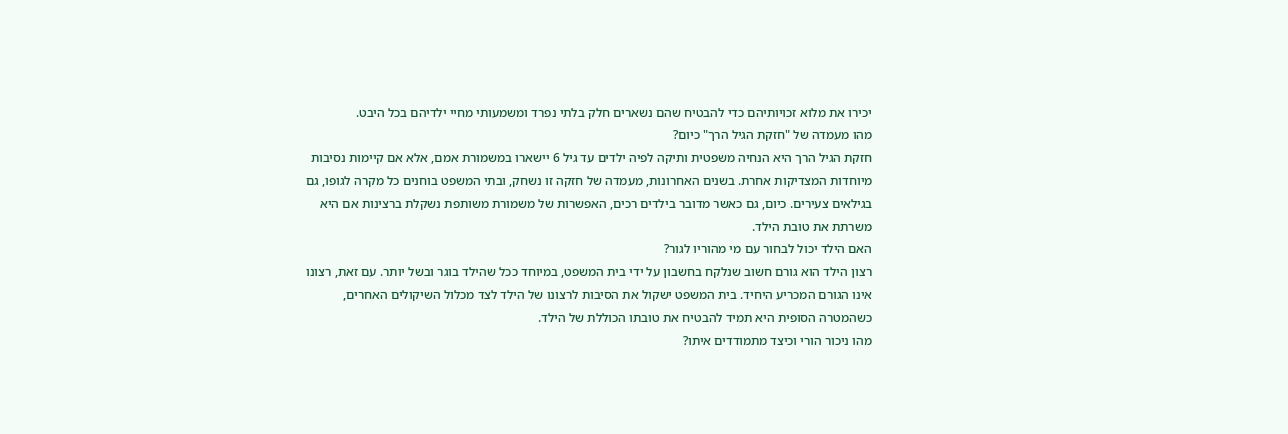יכירו את מלוא זכויותיהם כדי להבטיח שהם נשארים חלק בלתי נפרד ומשמעותי מחיי ילדיהם בכל היבט.
מהו מעמדה של "חזקת הגיל הרך" כיום?
חזקת הגיל הרך היא הנחיה משפטית ותיקה לפיה ילדים עד גיל 6 יישארו במשמורת אמם, אלא אם קיימות נסיבות מיוחדות המצדיקות אחרת. בשנים האחרונות, מעמדה של חזקה זו נשחק, ובתי המשפט בוחנים כל מקרה לגופו, גם בגילאים צעירים. כיום, גם כאשר מדובר בילדים רכים, האפשרות של משמורת משותפת נשקלת ברצינות אם היא משרתת את טובת הילד.
האם הילד יכול לבחור עם מי מהוריו לגור?
רצון הילד הוא גורם חשוב שנלקח בחשבון על ידי בית המשפט, במיוחד ככל שהילד בוגר ובשל יותר. עם זאת, רצונו אינו הגורם המכריע היחיד. בית המשפט ישקול את הסיבות לרצונו של הילד לצד מכלול השיקולים האחרים, כשהמטרה הסופית היא תמיד להבטיח את טובתו הכוללת של הילד.
מהו ניכור הורי וכיצד מתמודדים איתו?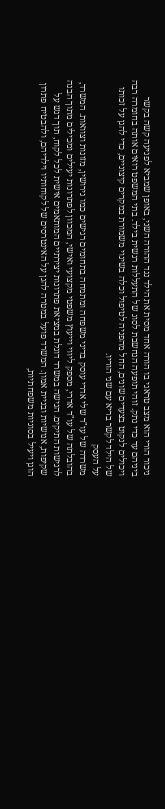ניכור הורי הוא מצב טראגי בו הורה אחד מסית את הילד נגד ההורה השני, באופן שמביא לפגיעה קשה בקשר ביניהם עד כדי נתק. זוהי תופעה הנחשבת לסוג של התעללות רגשית בילד. בתי המשפט רואים אותה בחומרה רבה ויכולים לנקוט בצעדים שונים, החל מהפניה לטיפול וכלה בשינוי משמורת במקרים קיצוניים, כדי להגן על זכותו של הילד לקשר בריא עם שני הוריו.
על העסק
משרדה של עו"ד שלי אדרי עוסק בדיני משפחה ומתמחה בתחומים רגישים כמו גירושין, מזונות וצוואות. המשרד, בהובלתה של עו"ד אדרי, מספק ליווי וייעוץ משפטי מקצועי ואישי, המכוון לפתרונות יעילים ומכילים מתוך הבנה לרגישות התיקים. הגישה במשרד דוגלת במציאת פתרונות יצירתיים המותאמים אישית לכל לקוח, תוך דגש על שקיפות, אנושיות ובניית אמון. המשרד פועל במטרה להגן על האינטרסים של לקוחותיו וילדיהם, ולהבטיח פתרון הוגן ויעיל בסוגיות משפחתיות,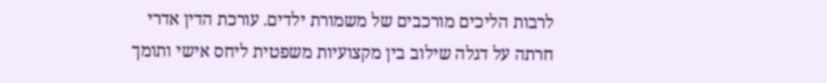לרבות הליכים מורכבים של משמורת ילדים. עורכת הדין אדרי חרתה על דגלה שילוב בין מקצועיות משפטית ליחס אישי ותומך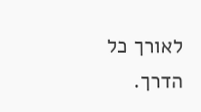לאורך כל הדרך.